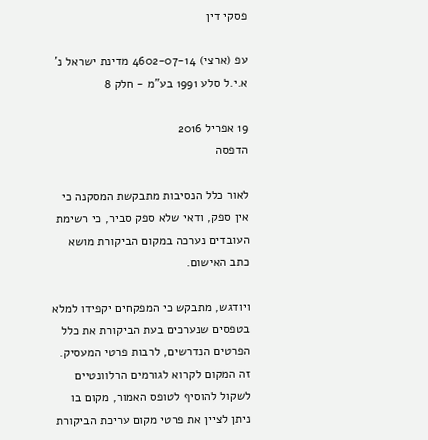פסקי דין

עפ (ארצי) 4602-07-14 מדינת ישראל נ' א.י.ל סלע 1991 בע"מ - חלק 8

19 אפריל 2016
הדפסה

לאור כלל הנסיבות מתבקשת המסקנה כי אין ספק, ודאי שלא ספק סביר, כי רשימת העובדים נערכה במקום הביקורת מושא כתב האישום.

ויודגש, מתבקש כי המפקחים יקפידו למלא בטפסים שנערכים בעת הביקורת את כלל הפרטים הנדרשים, לרבות פרטי המעסיק. זה המקום לקרוא לגורמים הרלוונטיים לשקול להוסיף לטופס האמור, מקום בו ניתן לציין את פרטי מקום עריכת הביקורת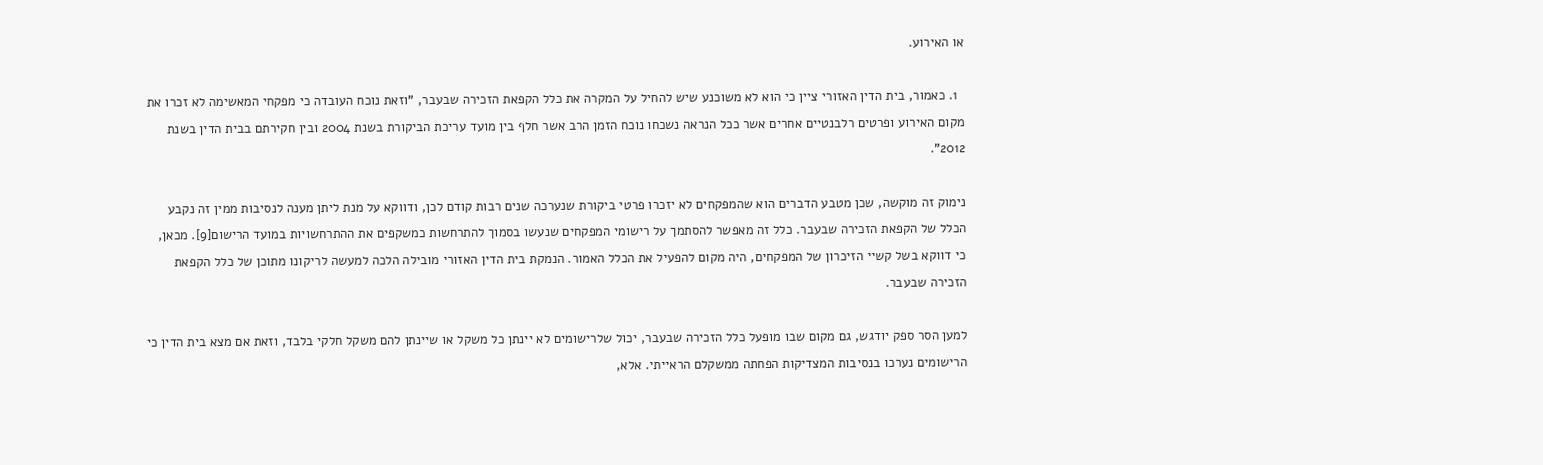או האירוע.

  1. כאמור, בית הדין האזורי ציין כי הוא לא משוכנע שיש להחיל על המקרה את כלל הקפאת הזכירה שבעבר, "וזאת נוכח העובדה כי מפקחי המאשימה לא זכרו את מקום האירוע ופרטים רלבנטיים אחרים אשר ככל הנראה נשכחו נוכח הזמן הרב אשר חלף בין מועד עריכת הביקורת בשנת 2004 ובין חקירתם בבית הדין בשנת 2012".

נימוק זה מוקשה, שכן מטבע הדברים הוא שהמפקחים לא יזכרו פרטי ביקורת שנערכה שנים רבות קודם לכן, ודווקא על מנת ליתן מענה לנסיבות ממין זה נקבע הכלל של הקפאת הזכירה שבעבר. כלל זה מאפשר להסתמך על רישומי המפקחים שנעשו בסמוך להתרחשות כמשקפים את ההתרחשויות במועד הרישום[9]. מכאן, כי דווקא בשל קשיי הזיכרון של המפקחים, היה מקום להפעיל את הכלל האמור. הנמקת בית הדין האזורי מובילה הלכה למעשה לריקונו מתוכן של כלל הקפאת הזכירה שבעבר.

למען הסר ספק יודגש, גם מקום שבו מופעל כלל הזכירה שבעבר, יכול שלרישומים לא יינתן כל משקל או שיינתן להם משקל חלקי בלבד, וזאת אם מצא בית הדין כי הרישומים נערכו בנסיבות המצדיקות הפחתה ממשקלם הראייתי. אלא,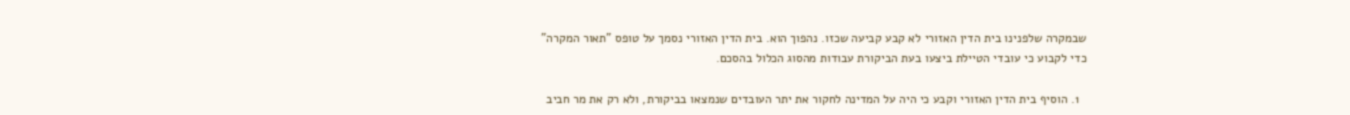שבמקרה שלפנינו בית הדין האזורי לא קבע קביעה שכזו. נהפוך הוא. בית הדין האזורי נסמך על טופס "תאור המקרה" כדי לקבוע כי עובדי הטיילת ביצעו בעת הביקורת עבודות מהסוג הכלול בהסכם.

  1. הוסיף בית הדין האזורי וקבע כי היה על המדינה לחקור את יתר העובדים שנמצאו בביקורת, ולא רק את מר חביב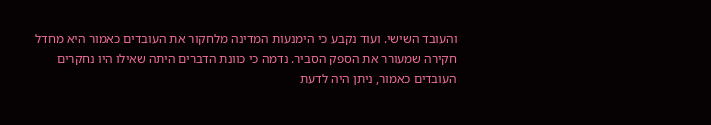והעובד השישי. ועוד נקבע כי הימנעות המדינה מלחקור את העובדים כאמור היא מחדל חקירה שמעורר את הספק הסביר. נדמה כי כוונת הדברים היתה שאילו היו נחקרים העובדים כאמור, ניתן היה לדעת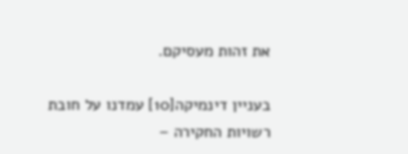את זהות מעסיקם.

בעניין דינמיקה[10] עמדנו על חובת רשויות החקירה –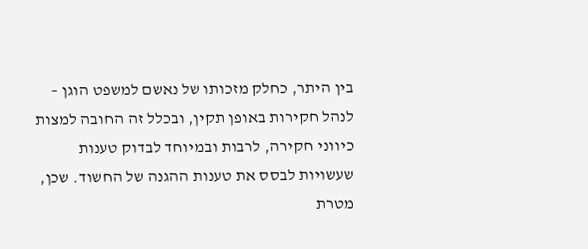בין היתר, כחלק מזכותו של נאשם למשפט הוגן – לנהל חקירות באופן תקין, ובכלל זה החובה למצות כיווני חקירה, לרבות ובמיוחד לבדוק טענות שעשויות לבסס את טענות ההגנה של החשוד. שכן, מטרת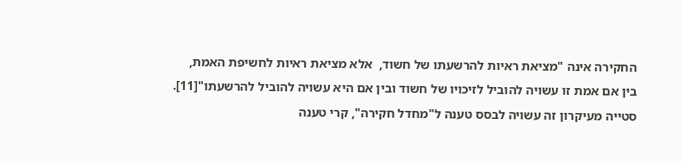החקירה אינה "מציאת ראיות להרשעתו של חשוד,  אלא מציאת ראיות לחשיפת האמת, בין אם אמת זו עשויה להוביל לזיכויו של חשוד ובין אם היא עשויה להוביל להרשעתו"[11]. סטייה מעיקרון זה עשויה לבסס טענה ל"מחדל חקירה", קרי טענה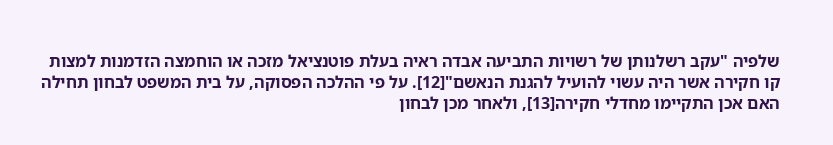שלפיה "עקב רשלנותן של רשויות התביעה אבדה ראיה בעלת פוטנציאל מזכה או הוחמצה הזדמנות למצות קו חקירה אשר היה עשוי להועיל להגנת הנאשם"[12]. על פי ההלכה הפסוקה, על בית המשפט לבחון תחילה האם אכן התקיימו מחדלי חקירה[13], ולאחר מכן לבחון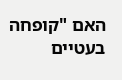האם "קופחה בעטיים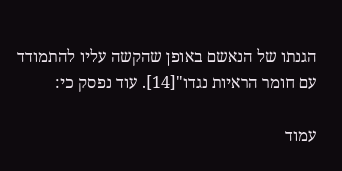הגנתו של הנאשם באופן שהקשה עליו להתמודד עם חומר הראיות נגדו"[14]. עוד נפסק כי:

עמוד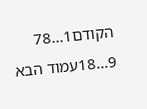הקודם1...78
9...18עמוד הבא